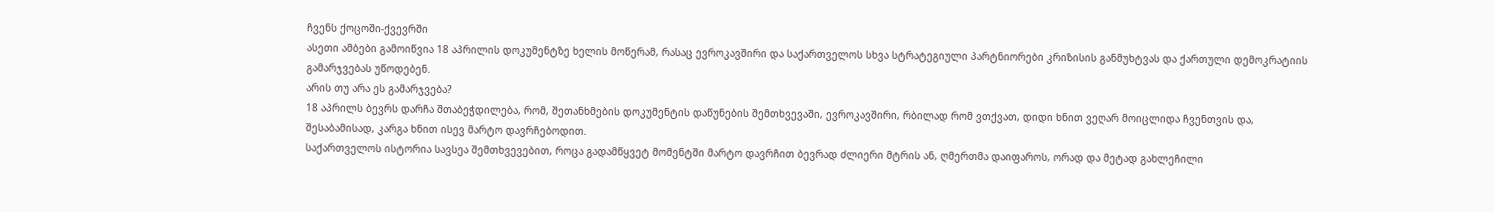ჩვენს ქოცოში-ქვევრში
ასეთი ამბები გამოიწვია 18 აპრილის დოკუმენტზე ხელის მოწერამ, რასაც ევროკავშირი და საქართველოს სხვა სტრატეგიული პარტნიორები კრიზისის განმუხტვას და ქართული დემოკრატიის გამარჯვებას უწოდებენ.
არის თუ არა ეს გამარჯვება?
18 აპრილს ბევრს დარჩა შთაბეჭდილება, რომ, შეთანხმების დოკუმენტის დაწუნების შემთხვევაში, ევროკავშირი, რბილად რომ ვთქვათ, დიდი ხნით ვეღარ მოიცლიდა ჩვენთვის და, შესაბამისად, კარგა ხნით ისევ მარტო დავრჩებოდით.
საქართველოს ისტორია სავსეა შემთხვევებით, როცა გადამწყვეტ მომენტში მარტო დავრჩით ბევრად ძლიერი მტრის ან, ღმერთმა დაიფაროს, ორად და მეტად გახლეჩილი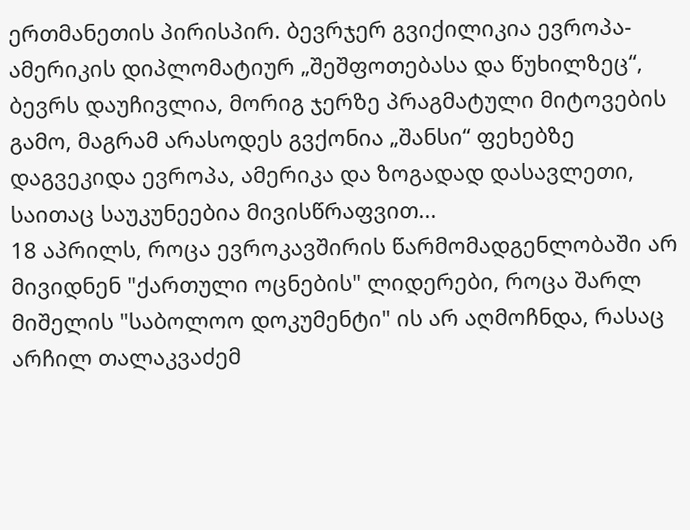ერთმანეთის პირისპირ. ბევრჯერ გვიქილიკია ევროპა-ამერიკის დიპლომატიურ „შეშფოთებასა და წუხილზეც“, ბევრს დაუჩივლია, მორიგ ჯერზე პრაგმატული მიტოვების გამო, მაგრამ არასოდეს გვქონია „შანსი“ ფეხებზე დაგვეკიდა ევროპა, ამერიკა და ზოგადად დასავლეთი, საითაც საუკუნეებია მივისწრაფვით...
18 აპრილს, როცა ევროკავშირის წარმომადგენლობაში არ მივიდნენ "ქართული ოცნების" ლიდერები, როცა შარლ მიშელის "საბოლოო დოკუმენტი" ის არ აღმოჩნდა, რასაც არჩილ თალაკვაძემ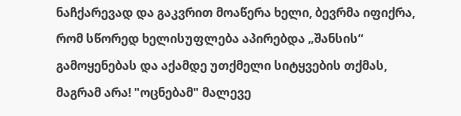ნაჩქარევად და გაკვრით მოაწერა ხელი, ბევრმა იფიქრა, რომ სწორედ ხელისუფლება აპირებდა „შანსის“ გამოყენებას და აქამდე უთქმელი სიტყვების თქმას, მაგრამ არა! "ოცნებამ" მალევე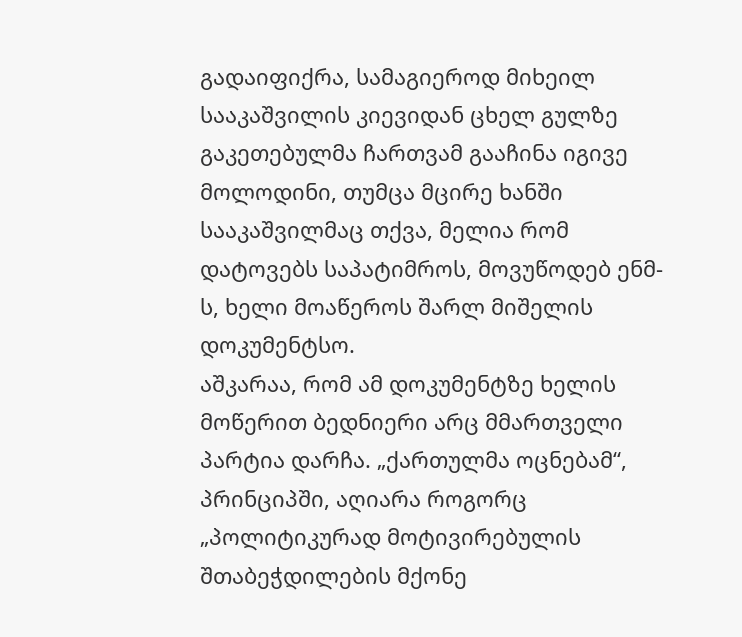გადაიფიქრა, სამაგიეროდ მიხეილ სააკაშვილის კიევიდან ცხელ გულზე გაკეთებულმა ჩართვამ გააჩინა იგივე მოლოდინი, თუმცა მცირე ხანში სააკაშვილმაც თქვა, მელია რომ დატოვებს საპატიმროს, მოვუწოდებ ენმ-ს, ხელი მოაწეროს შარლ მიშელის დოკუმენტსო.
აშკარაა, რომ ამ დოკუმენტზე ხელის მოწერით ბედნიერი არც მმართველი პარტია დარჩა. „ქართულმა ოცნებამ“, პრინციპში, აღიარა როგორც „პოლიტიკურად მოტივირებულის შთაბეჭდილების მქონე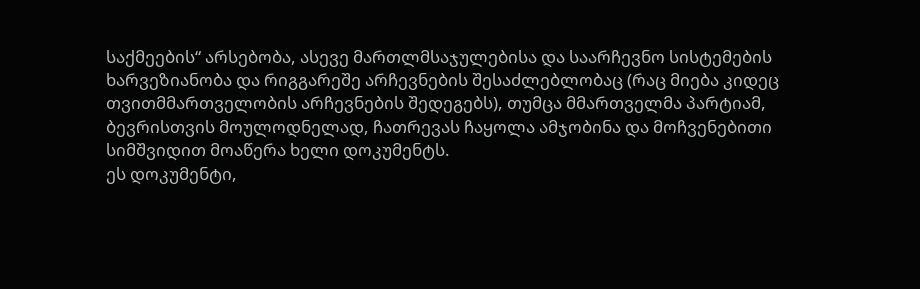საქმეების“ არსებობა, ასევე მართლმსაჯულებისა და საარჩევნო სისტემების ხარვეზიანობა და რიგგარეშე არჩევნების შესაძლებლობაც (რაც მიება კიდეც თვითმმართველობის არჩევნების შედეგებს), თუმცა მმართველმა პარტიამ, ბევრისთვის მოულოდნელად, ჩათრევას ჩაყოლა ამჯობინა და მოჩვენებითი სიმშვიდით მოაწერა ხელი დოკუმენტს.
ეს დოკუმენტი,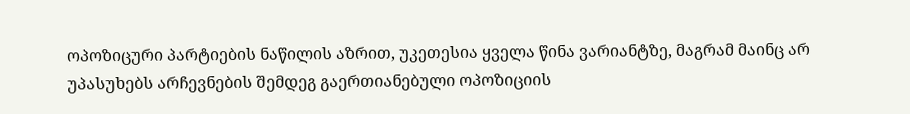ოპოზიცური პარტიების ნაწილის აზრით, უკეთესია ყველა წინა ვარიანტზე, მაგრამ მაინც არ უპასუხებს არჩევნების შემდეგ გაერთიანებული ოპოზიციის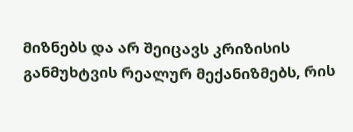მიზნებს და არ შეიცავს კრიზისის განმუხტვის რეალურ მექანიზმებს, რის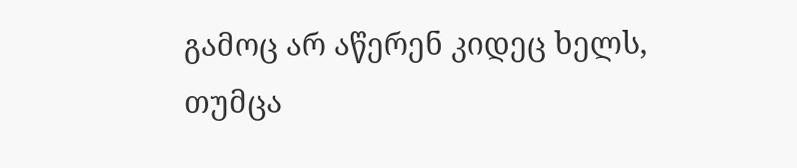გამოც არ აწერენ კიდეც ხელს, თუმცა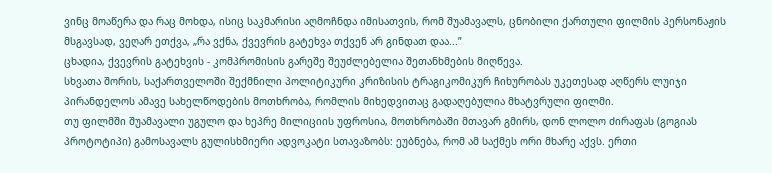ვინც მოაწერა და რაც მოხდა, ისიც საკმარისი აღმოჩნდა იმისათვის, რომ შუამავალს, ცნობილი ქართული ფილმის პერსონაჟის მსგავსად, ვეღარ ეთქვა, „რა ვქნა, ქვევრის გატეხვა თქვენ არ გინდათ დაა...”
ცხადია, ქვევრის გატეხვის - კომპრომისის გარეშე შეუძლებელია შეთანხმების მიღწევა.
სხვათა შორის, საქართველოში შექმნილი პოლიტიკური კრიზისის ტრაგიკომიკურ ჩიხურობას უკეთესად აღწერს ლუიჯი პირანდელოს ამავე სახელწოდების მოთხრობა, რომლის მიხედვითაც გადაღებულია მხატვრული ფილმი.
თუ ფილმში შუამავალი უგულო და ხეპრე მილიციის უფროსია, მოთხრობაში მთავარ გმირს, დონ ლოლო ძირაფას (გოგიას პროტოტიპი) გამოსავალს გულისხმიერი ადვოკატი სთავაზობს: ეუბნება, რომ ამ საქმეს ორი მხარე აქვს. ერთი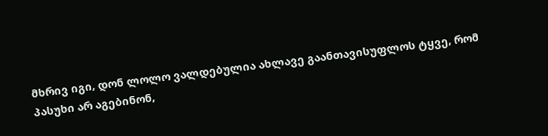მხრივ იგი, დონ ლოლო ვალდებულია ახლავე გაანთავისუფლოს ტყვე, რომ პასუხი არ აგებინონ,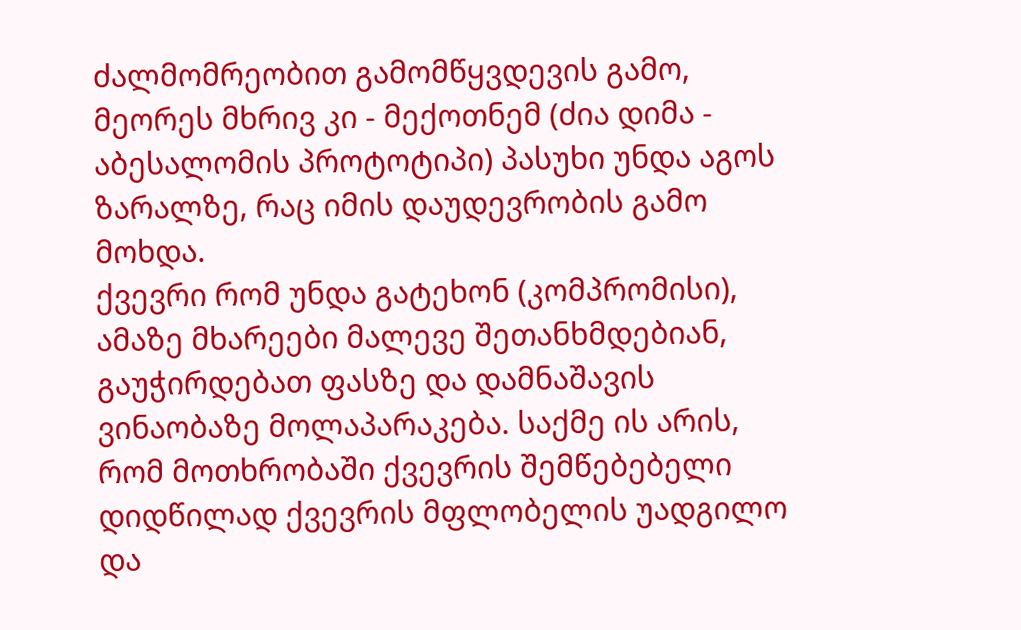ძალმომრეობით გამომწყვდევის გამო, მეორეს მხრივ კი - მექოთნემ (ძია დიმა - აბესალომის პროტოტიპი) პასუხი უნდა აგოს ზარალზე, რაც იმის დაუდევრობის გამო მოხდა.
ქვევრი რომ უნდა გატეხონ (კომპრომისი), ამაზე მხარეები მალევე შეთანხმდებიან, გაუჭირდებათ ფასზე და დამნაშავის ვინაობაზე მოლაპარაკება. საქმე ის არის, რომ მოთხრობაში ქვევრის შემწებებელი დიდწილად ქვევრის მფლობელის უადგილო და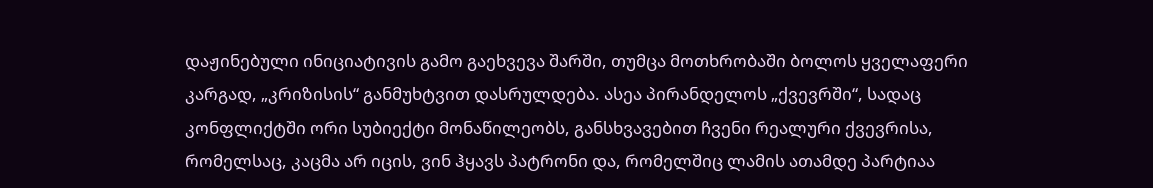დაჟინებული ინიციატივის გამო გაეხვევა შარში, თუმცა მოთხრობაში ბოლოს ყველაფერი კარგად, „კრიზისის“ განმუხტვით დასრულდება. ასეა პირანდელოს „ქვევრში“, სადაც კონფლიქტში ორი სუბიექტი მონაწილეობს, განსხვავებით ჩვენი რეალური ქვევრისა, რომელსაც, კაცმა არ იცის, ვინ ჰყავს პატრონი და, რომელშიც ლამის ათამდე პარტიაა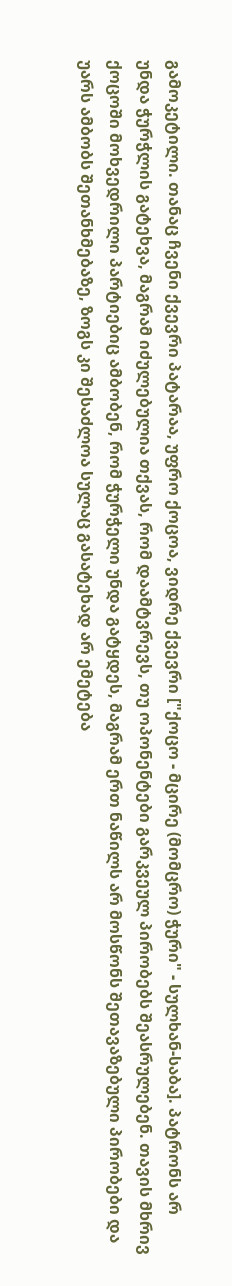გამოკეტილი. თანაც ჩვენი ქვევრი პატარაა, უფრო ქოცოა, ვიდრე ქვევრი ["ქოცო - მცირე (მომცრო) ჭური" - სულხან-საბა]. პატრონს არ უნდა ჭურჭლის გატეხვა, მაგრამ იძულებულია თქვას, რომ დაამტვრევს, თუ ოპონენტები გარკვეულ პირობებს შეასრულებენ. თავის მხრივ ქოცოში მოხვედრილი პარტიებიც ამბობენ, რომ ჭურჭელი უნდა გატყდეს, მაგრამ ერთ ნაწილს არ მოსწონს შეთავაზებული პირობები და უარს ამბობს შეთანხმებაზე, ზოგს კი შესაძლოა სულაც გასატეხად არ ემეტება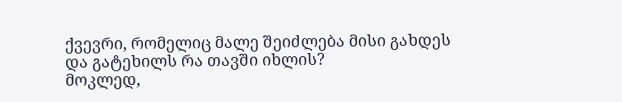ქვევრი, რომელიც მალე შეიძლება მისი გახდეს და გატეხილს რა თავში იხლის?
მოკლედ,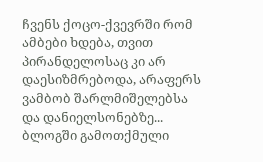ჩვენს ქოცო-ქვევრში რომ ამბები ხდება, თვით პირანდელოსაც კი არ დაესიზმრებოდა, არაფერს ვამბობ შარლმიშელებსა და დანიელსონებზე...
ბლოგში გამოთქმული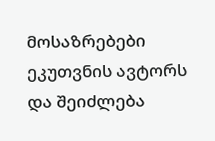მოსაზრებები ეკუთვნის ავტორს და შეიძლება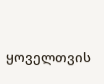ყოველთვის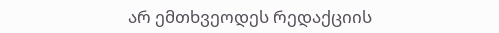არ ემთხვეოდეს რედაქციის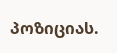პოზიციას.